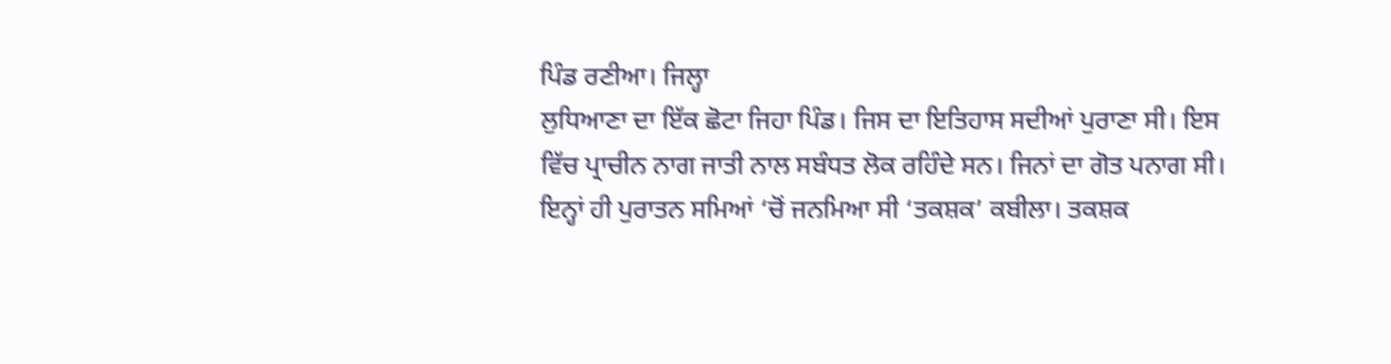ਪਿੰਡ ਰਣੀਆ। ਜਿਲ੍ਹਾ
ਲੁਧਿਆਣਾ ਦਾ ਇੱਕ ਛੋਟਾ ਜਿਹਾ ਪਿੰਡ। ਜਿਸ ਦਾ ਇਤਿਹਾਸ ਸਦੀਆਂ ਪੁਰਾਣਾ ਸੀ। ਇਸ
ਵਿੱਚ ਪ੍ਰਾਚੀਨ ਨਾਗ ਜਾਤੀ ਨਾਲ ਸਬੰਧਤ ਲੋਕ ਰਹਿੰਦੇ ਸਨ। ਜਿਨਾਂ ਦਾ ਗੋਤ ਪਨਾਗ ਸੀ।
ਇਨ੍ਹਾਂ ਹੀ ਪੁਰਾਤਨ ਸਮਿਆਂ ‘ਚੋਂ ਜਨਮਿਆ ਸੀ ‘ਤਕਸ਼ਕ’ ਕਬੀਲਾ। ਤਕਸ਼ਕ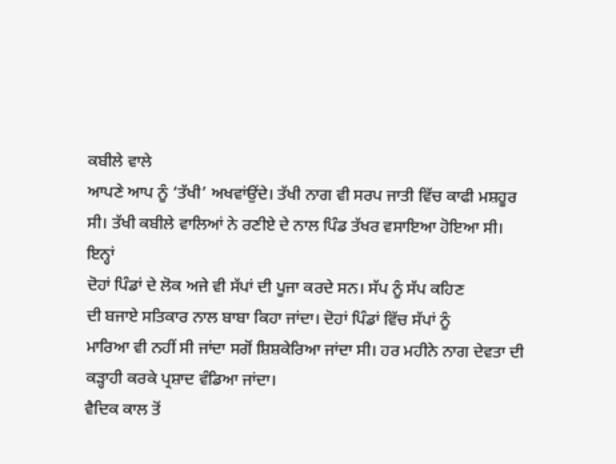ਕਬੀਲੇ ਵਾਲੇ
ਆਪਣੇ ਆਪ ਨੂੰ ‘ਤੱਖੀ’ ਅਖਵਾਂਉਂਦੇ। ਤੱਖੀ ਨਾਗ ਵੀ ਸਰਪ ਜਾਤੀ ਵਿੱਚ ਕਾਫੀ ਮਸ਼ਹੂਰ
ਸੀ। ਤੱਖੀ ਕਬੀਲੇ ਵਾਲਿਆਂ ਨੇ ਰਣੀਏ ਦੇ ਨਾਲ ਪਿੰਡ ਤੱਖਰ ਵਸਾਇਆ ਹੋਇਆ ਸੀ। ਇਨ੍ਹਾਂ
ਦੋਹਾਂ ਪਿੰਡਾਂ ਦੇ ਲੋਕ ਅਜੇ ਵੀ ਸੱਪਾਂ ਦੀ ਪੂਜਾ ਕਰਦੇ ਸਨ। ਸੱਪ ਨੂੰ ਸੱਪ ਕਹਿਣ
ਦੀ ਬਜਾਏ ਸਤਿਕਾਰ ਨਾਲ ਬਾਬਾ ਕਿਹਾ ਜਾਂਦਾ। ਦੋਹਾਂ ਪਿੰਡਾਂ ਵਿੱਚ ਸੱਪਾਂ ਨੂੰ
ਮਾਰਿਆ ਵੀ ਨਹੀਂ ਸੀ ਜਾਂਦਾ ਸਗੋਂ ਸ਼ਿਸ਼ਕੇਰਿਆ ਜਾਂਦਾ ਸੀ। ਹਰ ਮਹੀਨੇ ਨਾਗ ਦੇਵਤਾ ਦੀ
ਕੜ੍ਹਾਹੀ ਕਰਕੇ ਪ੍ਰਸ਼ਾਦ ਵੰਡਿਆ ਜਾਂਦਾ।
ਵੈਦਿਕ ਕਾਲ ਤੋਂ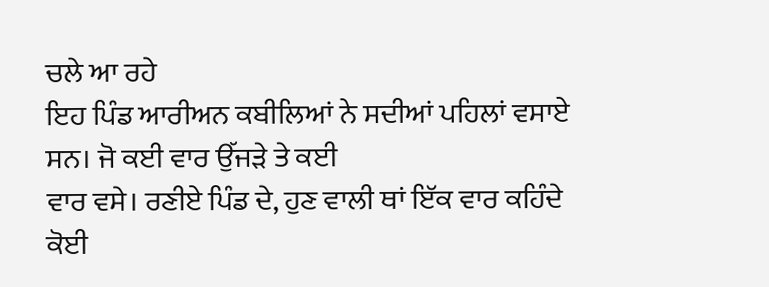ਚਲੇ ਆ ਰਹੇ
ਇਹ ਪਿੰਡ ਆਰੀਅਨ ਕਬੀਲਿਆਂ ਨੇ ਸਦੀਆਂ ਪਹਿਲਾਂ ਵਸਾਏ ਸਨ। ਜੋ ਕਈ ਵਾਰ ਉੱਜੜੇ ਤੇ ਕਈ
ਵਾਰ ਵਸੇ। ਰਣੀਏ ਪਿੰਡ ਦੇ, ਹੁਣ ਵਾਲੀ ਥਾਂ ਇੱਕ ਵਾਰ ਕਹਿੰਦੇ ਕੋਈ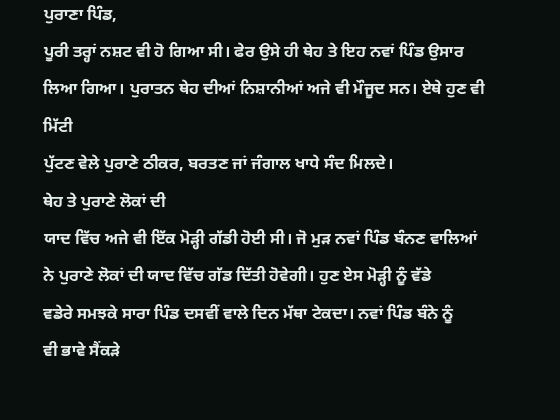ਪੁਰਾਣਾ ਪਿੰਡ,
ਪੂਰੀ ਤਰ੍ਹਾਂ ਨਸ਼ਟ ਵੀ ਹੋ ਗਿਆ ਸੀ। ਫੇਰ ਉਸੇ ਹੀ ਥੇਹ ਤੇ ਇਹ ਨਵਾਂ ਪਿੰਡ ਉਸਾਰ
ਲਿਆ ਗਿਆ। ਪੁਰਾਤਨ ਥੇਹ ਦੀਆਂ ਨਿਸ਼ਾਨੀਆਂ ਅਜੇ ਵੀ ਮੌਜੂਦ ਸਨ। ਏਥੇ ਹੁਣ ਵੀ ਮਿੱਟੀ
ਪੁੱਟਣ ਵੇਲੇ ਪੁਰਾਣੇ ਠੀਕਰ, ਬਰਤਣ ਜਾਂ ਜੰਗਾਲ ਖਾਧੇ ਸੰਦ ਮਿਲਦੇ।
ਥੇਹ ਤੇ ਪੁਰਾਣੇ ਲੋਕਾਂ ਦੀ
ਯਾਦ ਵਿੱਚ ਅਜੇ ਵੀ ਇੱਕ ਮੋੜ੍ਹੀ ਗੱਡੀ ਹੋਈ ਸੀ। ਜੋ ਮੁੜ ਨਵਾਂ ਪਿੰਡ ਬੰਨਣ ਵਾਲਿਆਂ
ਨੇ ਪੁਰਾਣੇ ਲੋਕਾਂ ਦੀ ਯਾਦ ਵਿੱਚ ਗੱਡ ਦਿੱਤੀ ਹੋਵੇਗੀ। ਹੁਣ ਏਸ ਮੋੜ੍ਹੀ ਨੂੰ ਵੱਡੇ
ਵਡੇਰੇ ਸਮਝਕੇ ਸਾਰਾ ਪਿੰਡ ਦਸਵੀਂ ਵਾਲੇ ਦਿਨ ਮੱਥਾ ਟੇਕਦਾ। ਨਵਾਂ ਪਿੰਡ ਬੰਨੇ ਨੂੰ
ਵੀ ਭਾਵੇ ਸੈਂਕੜੇ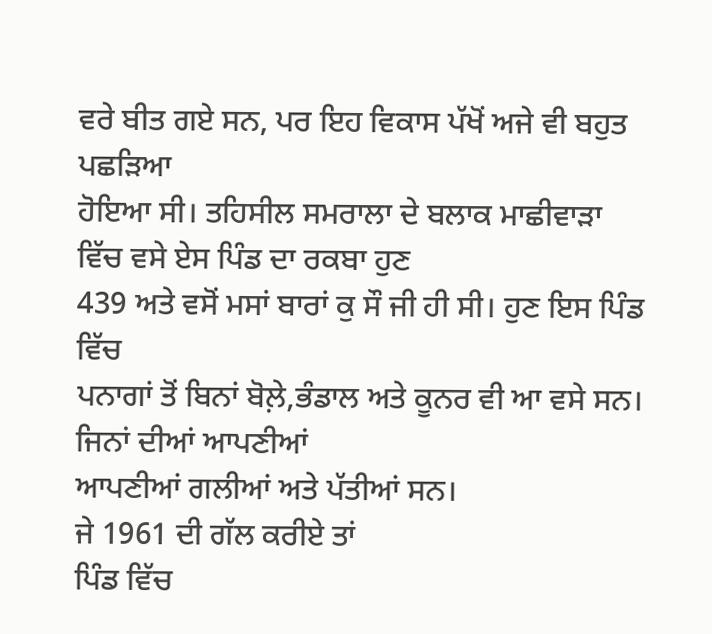ਵਰੇ ਬੀਤ ਗਏ ਸਨ, ਪਰ ਇਹ ਵਿਕਾਸ ਪੱਖੋਂ ਅਜੇ ਵੀ ਬਹੁਤ ਪਛੜਿਆ
ਹੋਇਆ ਸੀ। ਤਹਿਸੀਲ ਸਮਰਾਲਾ ਦੇ ਬਲਾਕ ਮਾਛੀਵਾੜਾ ਵਿੱਚ ਵਸੇ ਏਸ ਪਿੰਡ ਦਾ ਰਕਬਾ ਹੁਣ
439 ਅਤੇ ਵਸੋਂ ਮਸਾਂ ਬਾਰਾਂ ਕੁ ਸੌ ਜੀ ਹੀ ਸੀ। ਹੁਣ ਇਸ ਪਿੰਡ ਵਿੱਚ
ਪਨਾਗਾਂ ਤੋਂ ਬਿਨਾਂ ਬੋਲ਼ੇ,ਭੰਡਾਲ ਅਤੇ ਕੂਨਰ ਵੀ ਆ ਵਸੇ ਸਨ। ਜਿਨਾਂ ਦੀਆਂ ਆਪਣੀਆਂ
ਆਪਣੀਆਂ ਗਲੀਆਂ ਅਤੇ ਪੱਤੀਆਂ ਸਨ।
ਜੇ 1961 ਦੀ ਗੱਲ ਕਰੀਏ ਤਾਂ
ਪਿੰਡ ਵਿੱਚ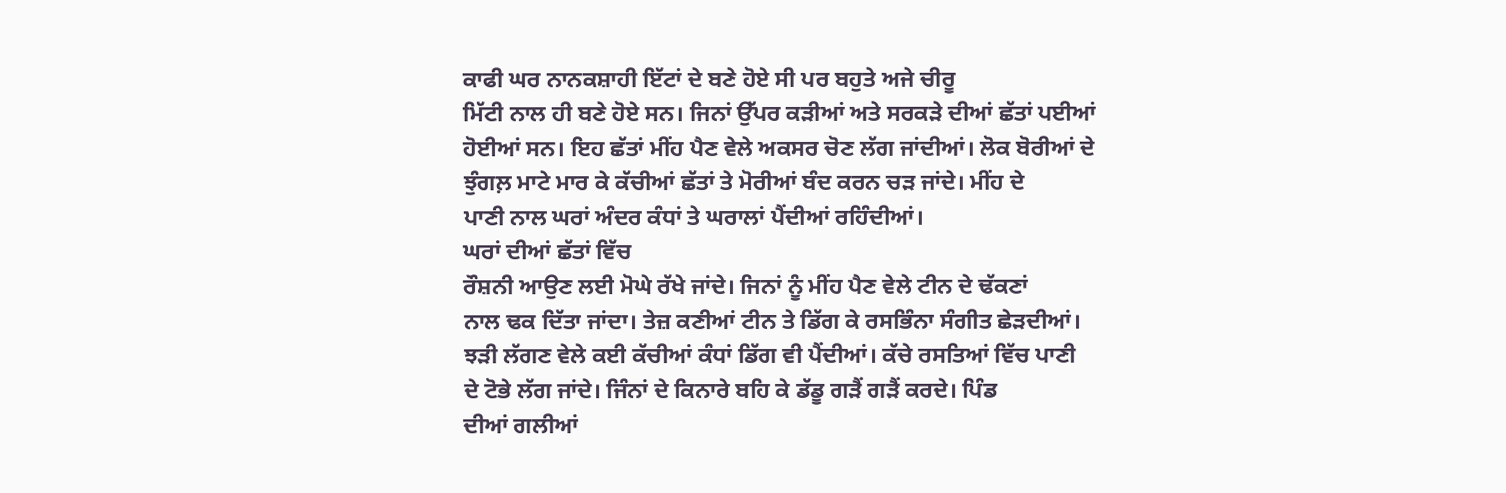ਕਾਫੀ ਘਰ ਨਾਨਕਸ਼ਾਹੀ ਇੱਟਾਂ ਦੇ ਬਣੇ ਹੋਏ ਸੀ ਪਰ ਬਹੁਤੇ ਅਜੇ ਚੀਰੂ
ਮਿੱਟੀ ਨਾਲ ਹੀ ਬਣੇ ਹੋਏ ਸਨ। ਜਿਨਾਂ ਉੱਪਰ ਕੜੀਆਂ ਅਤੇ ਸਰਕੜੇ ਦੀਆਂ ਛੱਤਾਂ ਪਈਆਂ
ਹੋਈਆਂ ਸਨ। ਇਹ ਛੱਤਾਂ ਮੀਂਹ ਪੈਣ ਵੇਲੇ ਅਕਸਰ ਚੋਣ ਲੱਗ ਜਾਂਦੀਆਂ। ਲੋਕ ਬੋਰੀਆਂ ਦੇ
ਝੁੰਗਲ਼ ਮਾਟੇ ਮਾਰ ਕੇ ਕੱਚੀਆਂ ਛੱਤਾਂ ਤੇ ਮੋਰੀਆਂ ਬੰਦ ਕਰਨ ਚੜ ਜਾਂਦੇ। ਮੀਂਹ ਦੇ
ਪਾਣੀ ਨਾਲ ਘਰਾਂ ਅੰਦਰ ਕੰਧਾਂ ਤੇ ਘਰਾਲਾਂ ਪੈਂਦੀਆਂ ਰਹਿੰਦੀਆਂ।
ਘਰਾਂ ਦੀਆਂ ਛੱਤਾਂ ਵਿੱਚ
ਰੌਸ਼ਨੀ ਆਉਣ ਲਈ ਮੋਘੇ ਰੱਖੇ ਜਾਂਦੇ। ਜਿਨਾਂ ਨੂੰ ਮੀਂਹ ਪੈਣ ਵੇਲੇ ਟੀਨ ਦੇ ਢੱਕਣਾਂ
ਨਾਲ ਢਕ ਦਿੱਤਾ ਜਾਂਦਾ। ਤੇਜ਼ ਕਣੀਆਂ ਟੀਨ ਤੇ ਡਿੱਗ ਕੇ ਰਸਭਿੰਨਾ ਸੰਗੀਤ ਛੇੜਦੀਆਂ।
ਝੜੀ ਲੱਗਣ ਵੇਲੇ ਕਈ ਕੱਚੀਆਂ ਕੰਧਾਂ ਡਿੱਗ ਵੀ ਪੈਂਦੀਆਂ। ਕੱਚੇ ਰਸਤਿਆਂ ਵਿੱਚ ਪਾਣੀ
ਦੇ ਟੋਭੇ ਲੱਗ ਜਾਂਦੇ। ਜਿੰਨਾਂ ਦੇ ਕਿਨਾਰੇ ਬਹਿ ਕੇ ਡੱਡੂ ਗੜੈਂ ਗੜੈਂ ਕਰਦੇ। ਪਿੰਡ
ਦੀਆਂ ਗਲੀਆਂ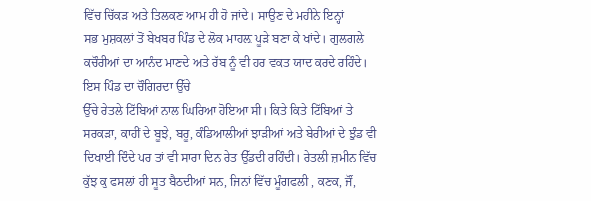ਵਿੱਚ ਚਿੱਕੜ ਅਤੇ ਤਿਲਕਣ ਆਮ ਹੀ ਹੋ ਜਾਂਦੇ। ਸਾਉਣ ਦੇ ਮਹੀਨੇ ਇਨ੍ਹਾਂ
ਸਭ ਮੁਸ਼ਕਲਾਂ ਤੋਂ ਬੇਖਬਰ ਪਿੰਡ ਦੇ ਲੋਕ ਮਾਹਲ਼ ਪੂੜੇ ਬਣਾ ਕੇ ਖਾਂਦੇ। ਗੁਲਗਲੇ
ਕਚੌਰੀਆਂ ਦਾ ਆਨੰਦ ਮਾਣਦੇ ਅਤੇ ਰੱਬ ਨੂੰ ਵੀ ਹਰ ਵਕਤ ਯਾਦ ਕਰਦੇ ਰਹਿੰਦੇ।
ਇਸ ਪਿੰਡ ਦਾ ਚੌਗਿਰਦਾ ਉੱਚੇ
ਉੱਚੇ ਰੇਤਲੇ ਟਿੱਬਿਆਂ ਨਾਲ ਘਿਰਿਆ ਹੋਇਆ ਸੀ। ਕਿਤੇ ਕਿਤੇ ਟਿੱਬਿਆਂ ਤੇ
ਸਰਕੜਾ, ਕਾਹੀਂ ਦੇ ਬੂਝੇ, ਬਰੂ, ਕੰਡਿਆਲੀਆਂ ਝਾੜੀਆਂ ਅਤੇ ਬੇਰੀਆਂ ਦੇ ਝੁੰਡ ਵੀ
ਦਿਖਾਈ ਦਿੰਦੇ ਪਰ ਤਾਂ ਵੀ ਸਾਰਾ ਦਿਨ ਰੇਤ ਉੱਡਦੀ ਰਹਿੰਦੀ। ਰੇਤਲੀ ਜ਼ਮੀਨ ਵਿੱਚ
ਕੁੱਝ ਕੁ ਫਸਲਾਂ ਹੀ ਸੂਤ ਬੈਠਦੀਆਂ ਸਨ, ਜਿਨਾਂ ਵਿੱਚ ਮੂੰਗਫਲੀ , ਕਣਕ, ਜੌਂ,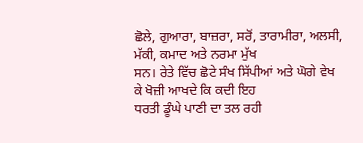ਛੋਲੇ, ਗੁਆਰਾ, ਬਾਜ਼ਰਾ, ਸਰੋਂ, ਤਾਰਾਮੀਰਾ, ਅਲਸੀ, ਮੱਕੀ, ਕਮਾਦ ਅਤੇ ਨਰਮਾ ਮੁੱਖ
ਸਨ। ਰੇਤੇ ਵਿੱਚ ਛੋਟੇ ਸੰਖ ਸਿੱਪੀਆਂ ਅਤੇ ਘੋਗੇ ਵੇਖ ਕੇ ਖੋਜ਼ੀ ਆਖਦੇ ਕਿ ਕਦੀ ਇਹ
ਧਰਤੀ ਡੂੰਘੇ ਪਾਣੀ ਦਾ ਤਲ ਰਹੀ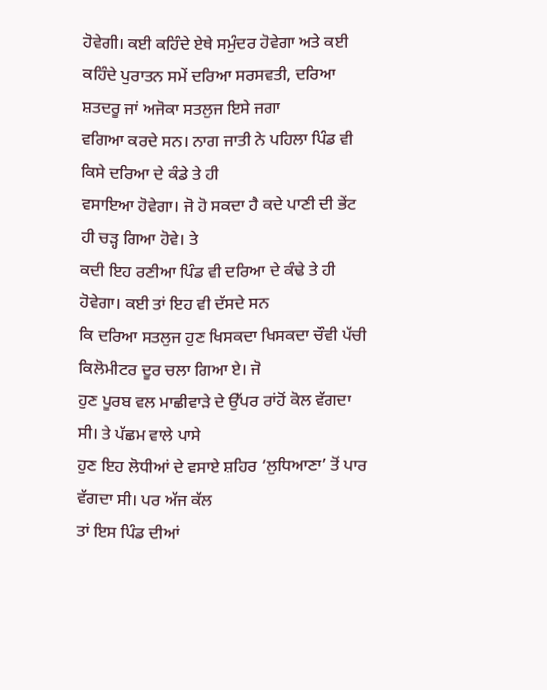ਹੋਵੇਗੀ। ਕਈ ਕਹਿੰਦੇ ਏਥੇ ਸਮੁੰਦਰ ਹੋਵੇਗਾ ਅਤੇ ਕਈ
ਕਹਿੰਦੇ ਪੁਰਾਤਨ ਸਮੇਂ ਦਰਿਆ ਸਰਸਵਤੀ, ਦਰਿਆ ਸ਼ਤਦਰੂ ਜਾਂ ਅਜੋਕਾ ਸਤਲੁਜ ਇਸੇ ਜਗਾ
ਵਗਿਆ ਕਰਦੇ ਸਨ। ਨਾਗ ਜਾਤੀ ਨੇ ਪਹਿਲਾ ਪਿੰਡ ਵੀ ਕਿਸੇ ਦਰਿਆ ਦੇ ਕੰਡੇ ਤੇ ਹੀ
ਵਸਾਇਆ ਹੋਵੇਗਾ। ਜੋ ਹੋ ਸਕਦਾ ਹੈ ਕਦੇ ਪਾਣੀ ਦੀ ਭੇਂਟ ਹੀ ਚੜ੍ਹ ਗਿਆ ਹੋਵੇ। ਤੇ
ਕਦੀ ਇਹ ਰਣੀਆ ਪਿੰਡ ਵੀ ਦਰਿਆ ਦੇ ਕੰਢੇ ਤੇ ਹੀ ਹੋਵੇਗਾ। ਕਈ ਤਾਂ ਇਹ ਵੀ ਦੱਸਦੇ ਸਨ
ਕਿ ਦਰਿਆ ਸਤਲੁਜ ਹੁਣ ਖਿਸਕਦਾ ਖਿਸਕਦਾ ਚੌਵੀ ਪੱਚੀ ਕਿਲੋਮੀਟਰ ਦੂਰ ਚਲਾ ਗਿਆ ਏ। ਜੋ
ਹੁਣ ਪੂਰਬ ਵਲ ਮਾਛੀਵਾੜੇ ਦੇ ਉੱਪਰ ਰਾਂਹੋਂ ਕੋਲ ਵੱਗਦਾ ਸੀ। ਤੇ ਪੱਛਮ ਵਾਲੇ ਪਾਸੇ
ਹੁਣ ਇਹ ਲੋਧੀਆਂ ਦੇ ਵਸਾਏ ਸ਼ਹਿਰ ‘ਲੁਧਿਆਣਾ’ ਤੋਂ ਪਾਰ ਵੱਗਦਾ ਸੀ। ਪਰ ਅੱਜ ਕੱਲ
ਤਾਂ ਇਸ ਪਿੰਡ ਦੀਆਂ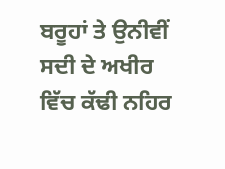ਬਰੂਹਾਂ ਤੇ ਉਨੀਵੀਂ ਸਦੀ ਦੇ ਅਖੀਰ ਵਿੱਚ ਕੱਢੀ ਨਹਿਰ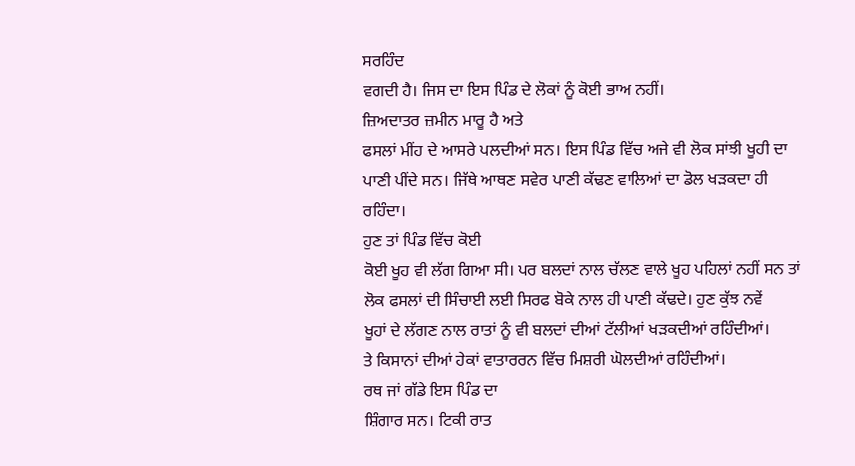ਸਰਹਿੰਦ
ਵਗਦੀ ਹੈ। ਜਿਸ ਦਾ ਇਸ ਪਿੰਡ ਦੇ ਲੋਕਾਂ ਨੂੰ ਕੋਈ ਭਾਅ ਨਹੀਂ।
ਜ਼ਿਅਦਾਤਰ ਜ਼ਮੀਨ ਮਾਰੂ ਹੈ ਅਤੇ
ਫਸਲਾਂ ਮੀਂਹ ਦੇ ਆਸਰੇ ਪਲਦੀਆਂ ਸਨ। ਇਸ ਪਿੰਡ ਵਿੱਚ ਅਜੇ ਵੀ ਲੋਕ ਸਾਂਝੀ ਖੂਹੀ ਦਾ
ਪਾਣੀ ਪੀਂਦੇ ਸਨ। ਜਿੱਥੇ ਆਥਣ ਸਵੇਰ ਪਾਣੀ ਕੱਢਣ ਵਾਲਿਆਂ ਦਾ ਡੋਲ ਖੜਕਦਾ ਹੀ
ਰਹਿੰਦਾ।
ਹੁਣ ਤਾਂ ਪਿੰਡ ਵਿੱਚ ਕੋਈ
ਕੋਈ ਖੂਹ ਵੀ ਲੱਗ ਗਿਆ ਸੀ। ਪਰ ਬਲਦਾਂ ਨਾਲ ਚੱਲਣ ਵਾਲੇ ਖੂਹ ਪਹਿਲਾਂ ਨਹੀਂ ਸਨ ਤਾਂ
ਲੋਕ ਫਸਲਾਂ ਦੀ ਸਿੰਚਾਈ ਲਈ ਸਿਰਫ ਬੋਕੇ ਨਾਲ ਹੀ ਪਾਣੀ ਕੱਢਦੇ। ਹੁਣ ਕੁੱਝ ਨਵੇਂ
ਖੂਹਾਂ ਦੇ ਲੱਗਣ ਨਾਲ ਰਾਤਾਂ ਨੂੰ ਵੀ ਬਲਦਾਂ ਦੀਆਂ ਟੱਲੀਆਂ ਖੜਕਦੀਆਂ ਰਹਿੰਦੀਆਂ।
ਤੇ ਕਿਸਾਨਾਂ ਦੀਆਂ ਹੇਕਾਂ ਵਾਤਾਰਰਨ ਵਿੱਚ ਮਿਸ਼ਰੀ ਘੋਲਦੀਆਂ ਰਹਿੰਦੀਆਂ।
ਰਥ ਜਾਂ ਗੱਡੇ ਇਸ ਪਿੰਡ ਦਾ
ਸ਼ਿੰਗਾਰ ਸਨ। ਟਿਕੀ ਰਾਤ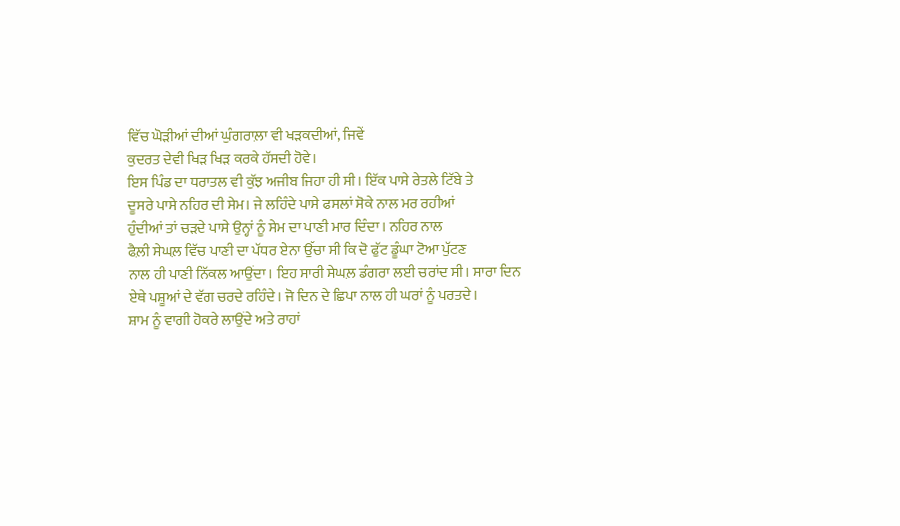ਵਿੱਚ ਘੋੜੀਆਂ ਦੀਆਂ ਘੁੰਗਰਾਲ਼ਾ ਵੀ ਖੜਕਦੀਆਂ, ਜਿਵੇਂ
ਕੁਦਰਤ ਦੇਵੀ ਖਿੜ ਖਿੜ ਕਰਕੇ ਹੱਸਦੀ ਹੋਵੇ।
ਇਸ ਪਿੰਡ ਦਾ ਧਰਾਤਲ ਵੀ ਕੁੱਝ ਅਜੀਬ ਜਿਹਾ ਹੀ ਸੀ। ਇੱਕ ਪਾਸੇ ਰੇਤਲੇ ਟਿੱਬੇ ਤੇ
ਦੂਸਰੇ ਪਾਸੇ ਨਹਿਰ ਦੀ ਸੇਮ। ਜੇ ਲਹਿੰਦੇ ਪਾਸੇ ਫਸਲਾਂ ਸੋਕੇ ਨਾਲ ਮਰ ਰਹੀਆਂ
ਹੁੰਦੀਆਂ ਤਾਂ ਚੜਦੇ ਪਾਸੇ ਉਨ੍ਹਾਂ ਨੂੰ ਸੇਮ ਦਾ ਪਾਣੀ ਮਾਰ ਦਿੰਦਾ। ਨਹਿਰ ਨਾਲ
ਫੈਲ਼ੀ ਸੇਘਲ਼ ਵਿੱਚ ਪਾਣੀ ਦਾ ਪੱਧਰ ਏਨਾ ਉੱਚਾ ਸੀ ਕਿ ਦੋ ਫੁੱਟ ਡੂੰਘਾ ਟੋਆ ਪੁੱਟਣ
ਨਾਲ ਹੀ ਪਾਣੀ ਨਿੱਕਲ ਆਉਂਦਾ। ਇਹ ਸਾਰੀ ਸੇਘਲ਼ ਡੰਗਰਾ ਲਈ ਚਰਾਂਦ ਸੀ। ਸਾਰਾ ਦਿਨ
ਏਥੇ ਪਸ਼ੂਆਂ ਦੇ ਵੱਗ ਚਰਦੇ ਰਹਿੰਦੇ। ਜੋ ਦਿਨ ਦੇ ਛਿਪਾ ਨਾਲ ਹੀ ਘਰਾਂ ਨੂੰ ਪਰਤਦੇ।
ਸ਼ਾਮ ਨੂੰ ਵਾਗੀ ਹੋਕਰੇ ਲਾਉਂਦੇ ਅਤੇ ਰਾਹਾਂ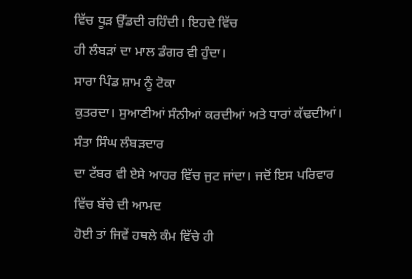ਵਿੱਚ ਧੂੜ ਉੱਡਦੀ ਰਹਿੰਦੀ। ਇਹਦੇ ਵਿੱਚ
ਹੀ ਲੰਬੜਾਂ ਦਾ ਮਾਲ ਡੰਗਰ ਵੀ ਹੁੰਦਾ।
ਸਾਰਾ ਪਿੰਡ ਸ਼ਾਮ ਨੂੰ ਟੋਕਾ
ਕੁਤਰਦਾ। ਸੁਆਣੀਆਂ ਸੰਨੀਆਂ ਕਰਦੀਆਂ ਅਤੇ ਧਾਰਾਂ ਕੱਢਦੀਆਂ। ਸੰਤਾ ਸਿੰਘ ਲੰਬੜਦਾਰ
ਦਾ ਟੱਬਰ ਵੀ ਏਸੇ ਆਹਰ ਵਿੱਚ ਜੁਟ ਜਾਂਦਾ। ਜਦੋਂ ਇਸ ਪਰਿਵਾਰ ਵਿੱਚ ਬੱਚੇ ਦੀ ਆਮਦ
ਹੋਈ ਤਾਂ ਜਿਵੇਂ ਹਥਲੇ ਕੰਮ ਵਿੱਚੇ ਹੀ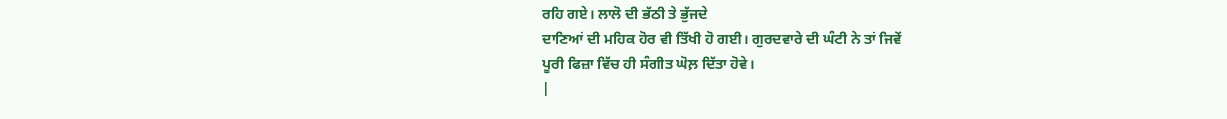ਰਹਿ ਗਏ। ਲਾਲੋ ਦੀ ਭੱਠੀ ਤੇ ਭੁੱਜਦੇ
ਦਾਣਿਆਂ ਦੀ ਮਹਿਕ ਹੋਰ ਵੀ ਤਿੱਖੀ ਹੋ ਗਈ। ਗੁਰਦਵਾਰੇ ਦੀ ਘੰਟੀ ਨੇ ਤਾਂ ਜਿਵੇਂ
ਪੂਰੀ ਫਿਜ਼ਾ ਵਿੱਚ ਹੀ ਸੰਗੀਤ ਘੋਲ਼ ਦਿੱਤਾ ਹੋਵੇ।
|